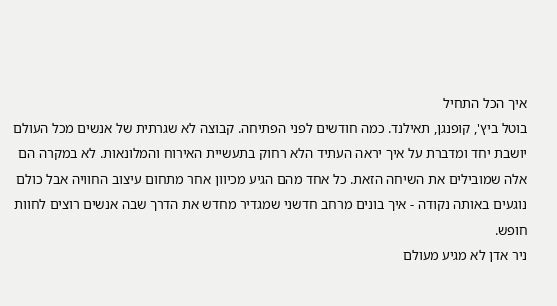איך הכל התחיל
בוטל ביץ', קופנגן, תאילנד. כמה חודשים לפני הפתיחה. קבוצה לא שגרתית של אנשים מכל העולם יושבת יחד ומדברת על איך יראה העתיד הלא רחוק בתעשיית האירוח והמלונאות. לא במקרה הם אלה שמובילים את השיחה הזאת. כל אחד מהם הגיע מכיוון אחר מתחום עיצוב החוויה אבל כולם נוגעים באותה נקודה - איך בונים מרחב חדשני שמגדיר מחדש את הדרך שבה אנשים רוצים לחוות חופש.
ניר אדן לא מגיע מעולם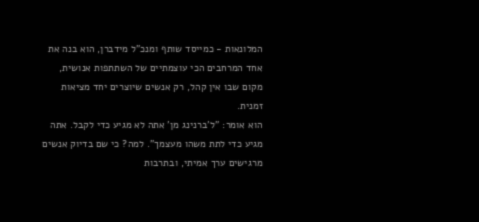המלונאות - כמייסד שותף ומנכ"ל מידברן, הוא בנה את אחד המרחבים הכי עוצמתיים של השתתפות אנושית, מקום שבו אין קהל, רק אנשים שיוצרים יחד מציאות זמנית.
הוא אומר: "ל'ברנינג מן' אתה לא מגיע כדי לקבל. אתה מגיע כדי לתת משהו מעצמך". למה? כי שם בדיוק אנשים מרגישים ערך אמיתי, ובתרבות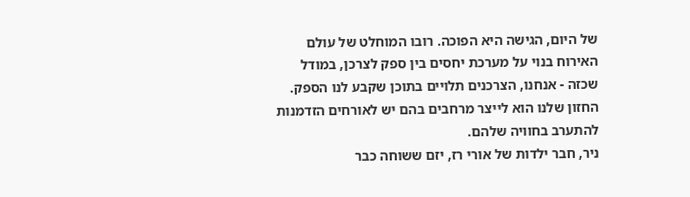של היום, הגישה היא הפוכה. רובו המוחלט של עולם האירוח בנוי על מערכת יחסים בין ספק לצרכן, במודל שכזה - אנחנו, הצרכנים תלויים בתוכן שקבע לנו הספק. החזון שלנו הוא לייצר מרחבים בהם יש לאורחים הזדמנות להתערב בחוויה שלהם.
ניר, חבר ילדות של אורי רז, יזם ששוחה כבר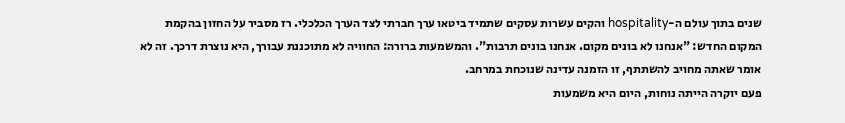שנים בתוך עולם ה-hospitality והקים עשרות עסקים שתמיד ביטאו ערך חברתי לצד הערך הכלכלי. רז מסביר על החזון בהקמת המקום החדש: "אנחנו לא בונים מקום. אנחנו בונים תרבות". והמשמעות ברורה: החוויה לא מתוכננת עבורך, היא נוצרת דרכך. זה לא אומר שאתה מחויב להשתתף, זו הזמנה עדינה שנוכחת במרחב.
פעם יוקרה הייתה נוחות, היום היא משמעות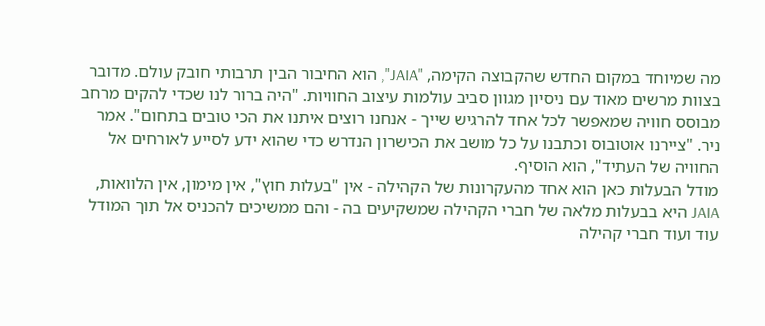מה שמיוחד במקום החדש שהקבוצה הקימה, "JAIA", הוא החיבור הבין תרבותי חובק עולם. מדובר בצוות מרשים מאוד עם ניסיון מגוון סביב עולמות עיצוב החוויות. "היה ברור לנו שכדי להקים מרחב מבוסס חוויה שמאפשר לכל אחד להרגיש שייך - אנחנו רוצים איתנו את הכי טובים בתחום". אמר ניר. "ציירנו אוטובוס וכתבנו על כל מושב את הכישרון הנדרש כדי שהוא ידע לסייע לאורחים אל החוויה של העתיד", הוא הוסיף.
מודל הבעלות כאן הוא אחד מהעקרונות של הקהילה - אין "בעלות חוץ", אין מימון, אין הלוואות, JAIA היא בבעלות מלאה של חברי הקהילה שמשקיעים בה - והם ממשיכים להכניס אל תוך המודל עוד ועוד חברי קהילה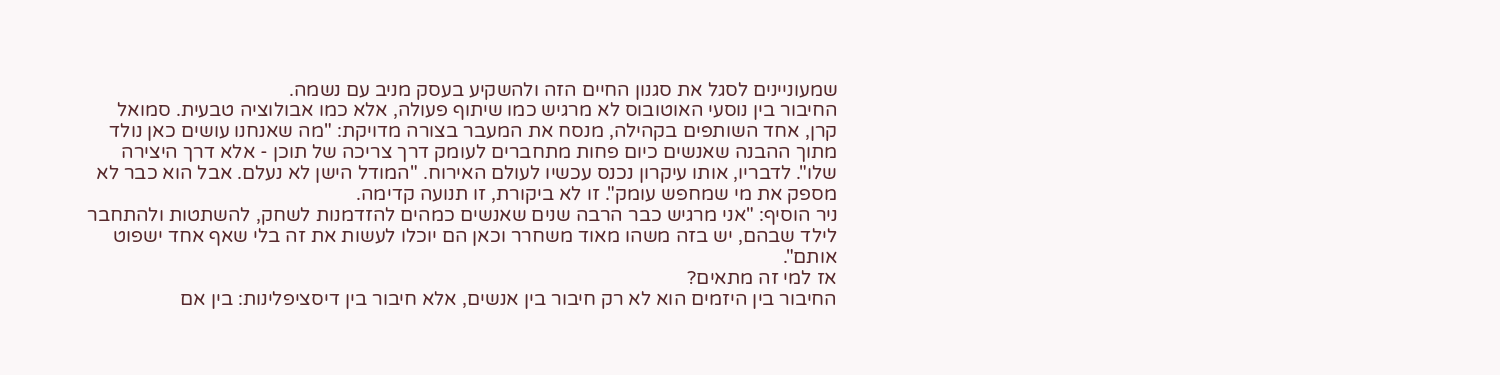שמעוניינים לסגל את סגנון החיים הזה ולהשקיע בעסק מניב עם נשמה.
החיבור בין נוסעי האוטובוס לא מרגיש כמו שיתוף פעולה, אלא כמו אבולוציה טבעית. סמואל קרן, אחד השותפים בקהילה, מנסח את המעבר בצורה מדויקת: "מה שאנחנו עושים כאן נולד מתוך ההבנה שאנשים כיום פחות מתחברים לעומק דרך צריכה של תוכן - אלא דרך היצירה שלו". לדבריו, אותו עיקרון נכנס עכשיו לעולם האירוח. "המודל הישן לא נעלם. אבל הוא כבר לא מספק את מי שמחפש עומק". זו לא ביקורת, זו תנועה קדימה.
ניר הוסיף: "אני מרגיש כבר הרבה שנים שאנשים כמהים להזדמנות לשחק, להשתטות ולהתחבר לילד שבהם, יש בזה משהו מאוד משחרר וכאן הם יוכלו לעשות את זה בלי שאף אחד ישפוט אותם".
אז למי זה מתאים?
החיבור בין היזמים הוא לא רק חיבור בין אנשים, אלא חיבור בין דיסציפלינות: בין אם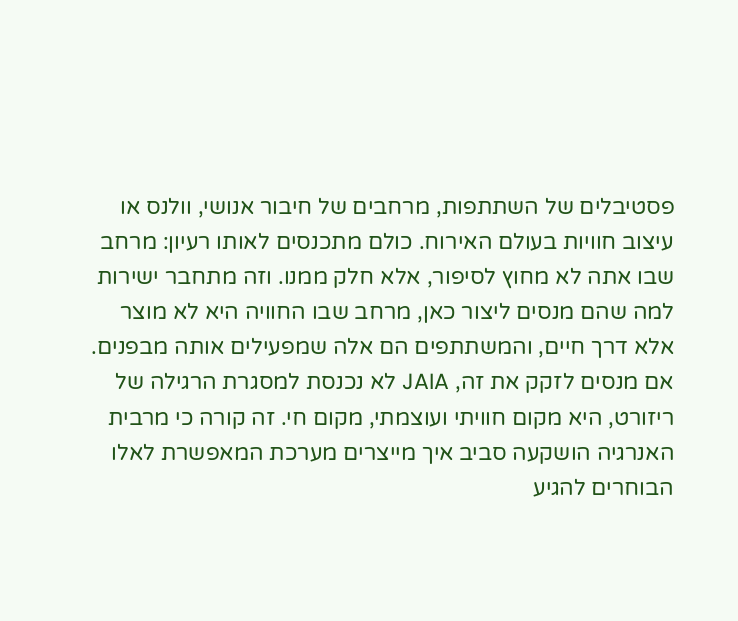פסטיבלים של השתתפות, מרחבים של חיבור אנושי, וולנס או עיצוב חוויות בעולם האירוח. כולם מתכנסים לאותו רעיון: מרחב שבו אתה לא מחוץ לסיפור, אלא חלק ממנו. וזה מתחבר ישירות למה שהם מנסים ליצור כאן, מרחב שבו החוויה היא לא מוצר אלא דרך חיים, והמשתתפים הם אלה שמפעילים אותה מבפנים.
אם מנסים לזקק את זה, JAIA לא נכנסת למסגרת הרגילה של ריזורט, היא מקום חוויתי ועוצמתי, מקום חי. זה קורה כי מרבית האנרגיה הושקעה סביב איך מייצרים מערכת המאפשרת לאלו הבוחרים להגיע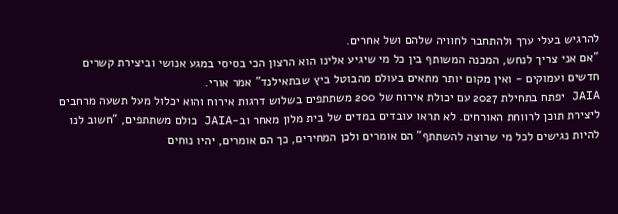להרגיש בעלי ערך ולהתחבר לחוויה שלהם ושל אחרים.
"אם אני צריך לנחש, המכנה המשותף בין כל מי שיגיע אלינו הוא הרצון הכי בסיסי במגע אנושי וביצירת קשרים חדשים ועמוקים - ואין מקום יותר מתאים בעולם מהבוטל ביץ שבתאילנד" אמר אורי.
JAIA יפתח בתחילת 2027 עם יכולת אירוח של 200 משתתפים בשלוש דרגות אירוח והוא יכלול מעל תשעה מרחבים ליצירת תוכן לרווחת האורחים. לא תראו עובדים במדים של בית מלון מאחר וב-JAIA כולם משתתפים, "חשוב לנו להיות נגישים לכל מי שרוצה להשתתף" הם אומרים ולכן המחירים, כך הם אומרים, יהיו נוחים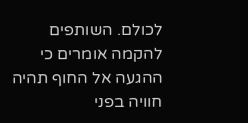לכולם. השותפים להקמה אומרים כי ההגעה אל החוף תהיה חוויה בפני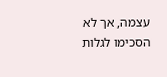עצמה, אך לא הסכימו לגלות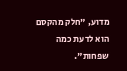מדוע, "חלק מהקסם הוא לדעת כמה שפחות".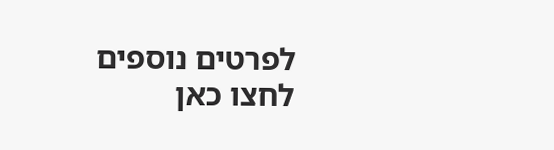לפרטים נוספים לחצו כאן